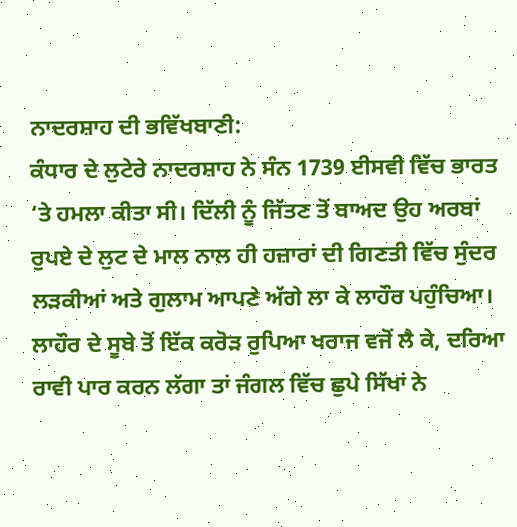ਨਾਦਰਸ਼ਾਹ ਦੀ ਭਵਿੱਖਬਾਣੀ:
ਕੰਧਾਰ ਦੇ ਲੁਟੇਰੇ ਨਾਦਰਸ਼ਾਹ ਨੇ ਸੰਨ 1739 ਈਸਵੀ ਵਿੱਚ ਭਾਰਤ ‘ਤੇ ਹਮਲਾ ਕੀਤਾ ਸੀ। ਦਿੱਲੀ ਨੂੰ ਜਿੱਤਣ ਤੋਂ ਬਾਅਦ ਉਹ ਅਰਬਾਂ ਰੁਪਏ ਦੇ ਲੁਟ ਦੇ ਮਾਲ ਨਾਲ ਹੀ ਹਜ਼ਾਰਾਂ ਦੀ ਗਿਣਤੀ ਵਿੱਚ ਸੁੰਦਰ ਲੜਕੀਆਂ ਅਤੇ ਗੁਲਾਮ ਆਪਣੇ ਅੱਗੇ ਲਾ ਕੇ ਲਾਹੌਰ ਪਹੁੰਚਿਆ। ਲਾਹੌਰ ਦੇ ਸੂਬੇ ਤੋਂ ਇੱਕ ਕਰੋੜ ਰੁਪਿਆ ਖਰਾਜ ਵਜੋਂ ਲੈ ਕੇ, ਦਰਿਆ ਰਾਵੀ ਪਾਰ ਕਰਨ ਲੱਗਾ ਤਾਂ ਜੰਗਲ ਵਿੱਚ ਛੁਪੇ ਸਿੱਖਾਂ ਨੇ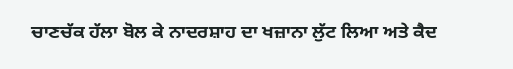ਚਾਣਚੱਕ ਹੱਲਾ ਬੋਲ ਕੇ ਨਾਦਰਸ਼ਾਹ ਦਾ ਖਜ਼ਾਨਾ ਲੁੱਟ ਲਿਆ ਅਤੇ ਕੈਦ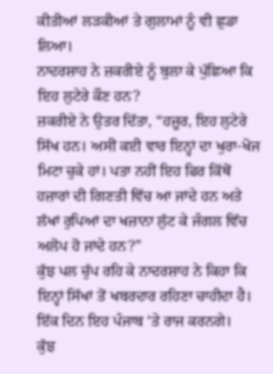ਕੀਤੀਆਂ ਲੜਕੀਆਂ ਤੇ ਗੁਲਾਮਾਂ ਨੂੰ ਵੀ ਛੁਡਾ ਲਿਆ।
ਨਾਦਰਸ਼ਾਹ ਨੇ ਜ਼ਕਰੀਏ ਨੂੰ ਬੁਲਾ ਕੇ ਪੁੱਛਿਆ ਕਿ ਇਹ ਲੁਟੇਰੇ ਕੌਣ ਹਨ?
ਜ਼ਕਰੀਏ ਨੇ ਉਤਰ ਦਿੱਤਾ, “ਹਜ਼ੂਰ, ਇਹ ਲੁਟੇਰੇ ਸਿੱਖ ਹਨ। ਅਸੀਂ ਕਈ ਵਾਰ ਇਨ੍ਹਾਂ ਦਾ ਖੁਰਾ-ਖੋਜ ਮਿਟਾ ਚੁਕੇ ਹਾਂ। ਪਤਾ ਨਹੀਂ ਇਹ ਫਿਰ ਕਿੱਥੋਂ ਹਜ਼ਾਰਾਂ ਦੀ ਗਿਣਤੀ ਵਿੱਚ ਆ ਜਾਂਦੇ ਹਨ ਅਤੇ ਲੱਖਾਂ ਰੁਪਿਆਂ ਦਾ ਖਜ਼ਾਨਾ ਲੁੱਟ ਕੇ ਜੰਗਲ ਵਿੱਚ ਅਲੋਪ ਹੋ ਜਾਂਦੇ ਹਨ?”
ਕੁੱਝ ਪਲ ਚੁੱਪ ਰਹਿ ਕੇ ਨਾਦਰਸ਼ਾਹ ਨੇ ਕਿਹਾ ਕਿ ਇਨ੍ਹਾਂ ਸਿੱਖਾਂ ਤੋਂ ਖਬਰਦਾਰ ਰਹਿਣਾ ਚਾਹੀਦਾ ਹੈ। ਇੱਕ ਦਿਨ ਇਹ ਪੰਜਾਬ ‘ਤੇ ਰਾਜ ਕਰਨਗੇ।
ਕੁੱਝ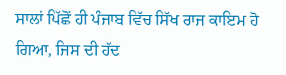ਸਾਲਾਂ ਪਿੱਛੋਂ ਹੀ ਪੰਜਾਬ ਵਿੱਚ ਸਿੱਖ ਰਾਜ ਕਾਇਮ ਹੋ ਗਿਆ, ਜਿਸ ਦੀ ਹੱਦ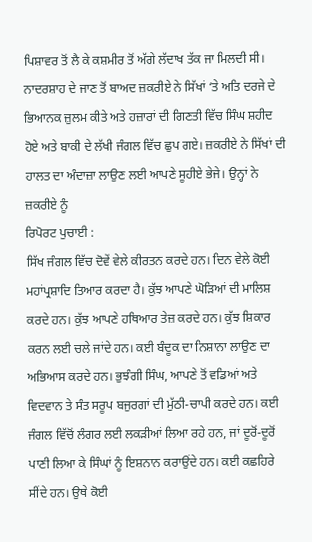ਪਿਸ਼ਾਵਰ ਤੋਂ ਲੈ ਕੇ ਕਸ਼ਮੀਰ ਤੋਂ ਅੱਗੇ ਲੱਦਾਖ ਤੱਕ ਜਾ ਮਿਲਦੀ ਸੀ।
ਨਾਦਰਸ਼ਾਹ ਦੇ ਜਾਣ ਤੋਂ ਬਾਅਦ ਜ਼ਕਰੀਏ ਨੇ ਸਿੱਖਾਂ ‘ਤੇ ਅਤਿ ਦਰਜੇ ਦੇ ਭਿਆਨਕ ਜ਼ੁਲਮ ਕੀਤੇ ਅਤੇ ਹਜ਼ਾਰਾਂ ਦੀ ਗਿਣਤੀ ਵਿੱਚ ਸਿੰਘ ਸ਼ਹੀਦ ਹੋਏ ਅਤੇ ਬਾਕੀ ਦੇ ਲੱਖੀ ਜੰਗਲ ਵਿੱਚ ਛੁਪ ਗਏ। ਜ਼ਕਰੀਏ ਨੇ ਸਿੱਖਾਂ ਦੀ ਹਾਲਤ ਦਾ ਅੰਦਾਜ਼ਾ ਲਾਉਣ ਲਈ ਆਪਣੇ ਸੂਹੀਏ ਭੇਜੇ। ਉਨ੍ਹਾਂ ਨੇ ਜ਼ਕਰੀਏ ਨੂੰ
ਰਿਪੋਰਟ ਪੁਚਾਈ :
ਸਿੱਖ ਜੰਗਲ ਵਿੱਚ ਦੋਵੇਂ ਵੇਲੇ ਕੀਰਤਨ ਕਰਦੇ ਹਨ। ਦਿਨ ਵੇਲੇ ਕੋਈ ਮਹਾਂਪ੍ਰਸ਼ਾਦਿ ਤਿਆਰ ਕਰਦਾ ਹੈ। ਕੁੱਝ ਆਪਣੇ ਘੋੜਿਆਂ ਦੀ ਮਾਲਿਸ਼ ਕਰਦੇ ਹਨ। ਕੁੱਝ ਆਪਣੇ ਹਥਿਆਰ ਤੇਜ਼ ਕਰਦੇ ਹਨ। ਕੁੱਝ ਸ਼ਿਕਾਰ ਕਰਨ ਲਈ ਚਲੇ ਜਾਂਦੇ ਹਨ। ਕਈ ਬੰਦੂਕ ਦਾ ਨਿਸ਼ਾਨਾ ਲਾਉਣ ਦਾ ਅਭਿਆਸ ਕਰਦੇ ਹਨ। ਭੁਝੰਗੀ ਸਿੰਘ, ਆਪਣੇ ਤੋਂ ਵਡਿਆਂ ਅਤੇ ਵਿਦਵਾਨ ਤੇ ਸੰਤ ਸਰੂਪ ਬਜੁਰਗਾਂ ਦੀ ਮੁੱਠੀ-ਚਾਪੀ ਕਰਦੇ ਹਨ। ਕਈ ਜੰਗਲ ਵਿੱਚੋਂ ਲੰਗਰ ਲਈ ਲਕੜੀਆਂ ਲਿਆ ਰਹੇ ਹਨ, ਜਾਂ ਦੂਰੋਂ-ਦੂਰੋਂ ਪਾਣੀ ਲਿਆ ਕੇ ਸਿੰਘਾਂ ਨੂੰ ਇਸ਼ਨਾਨ ਕਰਾਉਂਦੇ ਹਨ। ਕਈ ਕਛਹਿਰੇ ਸੀਂਦੇ ਹਨ। ਉਥੇ ਕੋਈ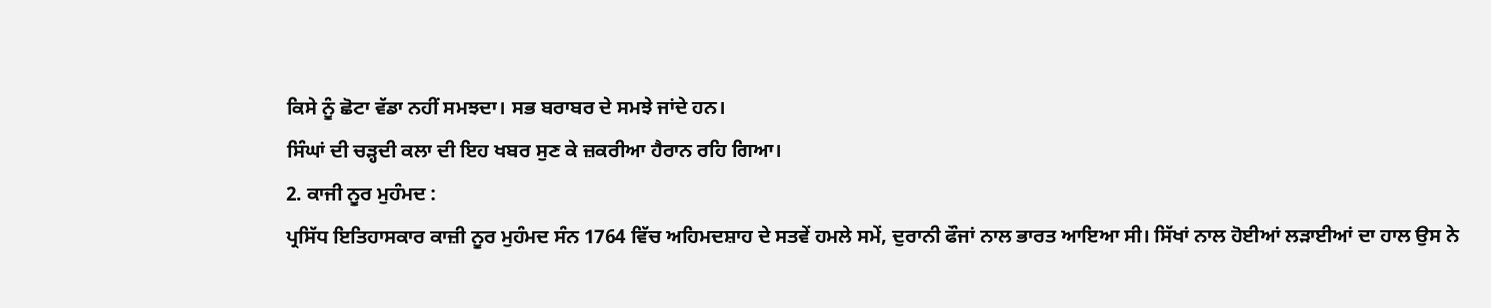ਕਿਸੇ ਨੂੰ ਛੋਟਾ ਵੱਡਾ ਨਹੀਂ ਸਮਝਦਾ। ਸਭ ਬਰਾਬਰ ਦੇ ਸਮਝੇ ਜਾਂਦੇ ਹਨ।
ਸਿੰਘਾਂ ਦੀ ਚੜ੍ਹਦੀ ਕਲਾ ਦੀ ਇਹ ਖਬਰ ਸੁਣ ਕੇ ਜ਼ਕਰੀਆ ਹੈਰਾਨ ਰਹਿ ਗਿਆ।
2. ਕਾਜੀ ਨੂਰ ਮੁਹੰਮਦ :
ਪ੍ਰਸਿੱਧ ਇਤਿਹਾਸਕਾਰ ਕਾਜ਼ੀ ਨੂਰ ਮੁਹੰਮਦ ਸੰਨ 1764 ਵਿੱਚ ਅਹਿਮਦਸ਼ਾਹ ਦੇ ਸਤਵੇਂ ਹਮਲੇ ਸਮੇਂ, ਦੁਰਾਨੀ ਫੌਜਾਂ ਨਾਲ ਭਾਰਤ ਆਇਆ ਸੀ। ਸਿੱਖਾਂ ਨਾਲ ਹੋਈਆਂ ਲੜਾਈਆਂ ਦਾ ਹਾਲ ਉਸ ਨੇ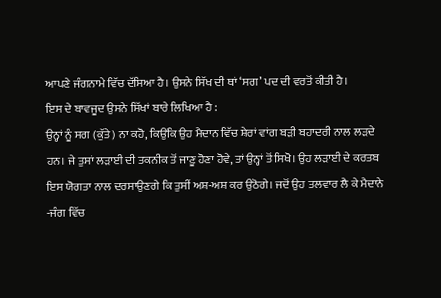ਆਪਣੇ ਜੰਗਨਾਮੇ ਵਿੱਚ ਦੱਸਿਆ ਹੈ। ਉਸਨੇ ਸਿੱਖ ਦੀ ਥਾਂ ‘ਸਗ’ ਪਦ ਦੀ ਵਰਤੋਂ ਕੀਤੀ ਹੈ।
ਇਸ ਦੇ ਬਾਵਜੂਦ ਉਸਨੇ ਸਿੱਖਾਂ ਬਾਰੇ ਲਿਖਿਆ ਹੈ :
ਉਨ੍ਹਾਂ ਨੂੰ ਸਗ (ਕੁੱਤੇ) ਨਾ ਕਹੋ, ਕਿਉਂਕਿ ਉਹ ਮੈਦਾਨ ਵਿੱਚ ਸ਼ੇਰਾਂ ਵਾਂਗ ਬੜੀ ਬਹਾਦਰੀ ਨਾਲ ਲੜਦੇ ਹਨ। ਜੇ ਤੁਸਾਂ ਲੜਾਈ ਦੀ ਤਕਨੀਕ ਤੋਂ ਜਾਣੂ ਹੋਣਾ ਹੋਵੇ, ਤਾਂ ਉਨ੍ਹਾਂ ਤੋਂ ਸਿਖੋ। ਉਹ ਲੜਾਈ ਦੇ ਕਰਤਬ ਇਸ ਯੋਗਤਾ ਨਾਲ ਦਰਸਾਉਣਗੇ ਕਿ ਤੁਸੀਂ ਅਸ਼-ਅਸ਼ ਕਰ ਉਠੋਗੇ। ਜਦੋਂ ਉਹ ਤਲਵਾਰ ਲੈ ਕੇ ਮੈਦਾਨੇ -ਜੰਗ ਵਿੱਚ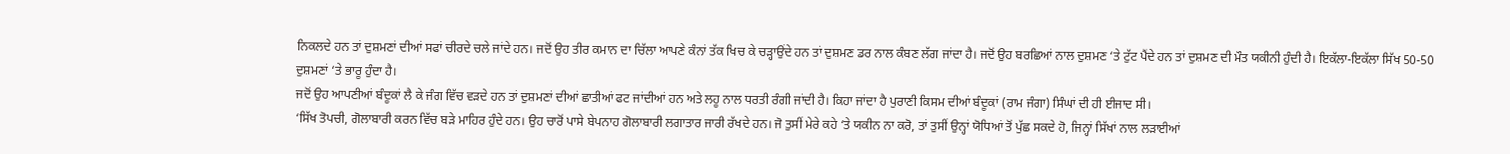ਨਿਕਲਦੇ ਹਨ ਤਾਂ ਦੁਸ਼ਮਣਾਂ ਦੀਆਂ ਸਫਾਂ ਚੀਰਦੇ ਚਲੇ ਜਾਂਦੇ ਹਨ। ਜਦੋਂ ਉਹ ਤੀਰ ਕਮਾਨ ਦਾ ਚਿੱਲਾ ਆਪਣੇ ਕੰਨਾਂ ਤੱਕ ਖਿਚ ਕੇ ਚੜ੍ਹਾਉਂਦੇ ਹਨ ਤਾਂ ਦੁਸ਼ਮਣ ਡਰ ਨਾਲ ਕੰਬਣ ਲੱਗ ਜਾਂਦਾ ਹੈ। ਜਦੋਂ ਉਹ ਬਰਛਿਆਂ ਨਾਲ ਦੁਸ਼ਮਣ ‘ਤੇ ਟੁੱਟ ਪੈਂਦੇ ਹਨ ਤਾਂ ਦੁਸ਼ਮਣ ਦੀ ਮੌਤ ਯਕੀਨੀ ਹੁੰਦੀ ਹੈ। ਇਕੱਲਾ-ਇਕੱਲਾ ਸਿੱਖ 50-50 ਦੁਸ਼ਮਣਾਂ ‘ਤੇ ਭਾਰੂ ਹੁੰਦਾ ਹੈ।
ਜਦੋਂ ਉਹ ਆਪਣੀਆਂ ਬੰਦੂਕਾਂ ਲੈ ਕੇ ਜੰਗ ਵਿੱਚ ਵੜਦੇ ਹਨ ਤਾਂ ਦੁਸ਼ਮਣਾਂ ਦੀਆਂ ਛਾਤੀਆਂ ਫਟ ਜਾਂਦੀਆਂ ਹਨ ਅਤੇ ਲਹੂ ਨਾਲ ਧਰਤੀ ਰੰਗੀ ਜਾਂਦੀ ਹੈ। ਕਿਹਾ ਜਾਂਦਾ ਹੈ ਪੁਰਾਣੀ ਕਿਸਮ ਦੀਆਂ ਬੰਦੂਕਾਂ (ਰਾਮ ਜੰਗਾ) ਸਿੰਘਾਂ ਦੀ ਹੀ ਈਜਾਦ ਸੀ।
‘ਸਿੱਖ ਤੋਪਚੀ, ਗੋਲਾਬਾਰੀ ਕਰਨ ਵਿੱਚ ਬੜੇ ਮਾਹਿਰ ਹੁੰਦੇ ਹਨ। ਉਹ ਚਾਰੋਂ ਪਾਸੇ ਬੇਪਨਾਹ ਗੋਲਾਬਾਰੀ ਲਗਾਤਾਰ ਜਾਰੀ ਰੱਖਦੇ ਹਨ। ਜੋ ਤੁਸੀਂ ਮੇਰੇ ਕਹੇ ‘ਤੇ ਯਕੀਨ ਨਾ ਕਰੋ, ਤਾਂ ਤੁਸੀਂ ਉਨ੍ਹਾਂ ਯੋਧਿਆਂ ਤੋਂ ਪੁੱਛ ਸਕਦੇ ਹੋ, ਜਿਨ੍ਹਾਂ ਸਿੱਖਾਂ ਨਾਲ ਲੜਾਈਆਂ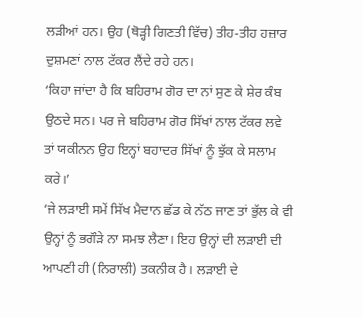ਲੜੀਆਂ ਹਨ। ਉਹ (ਥੋੜ੍ਹੀ ਗਿਣਤੀ ਵਿੱਚ) ਤੀਹ-ਤੀਹ ਹਜ਼ਾਰ ਦੁਸ਼ਮਣਾਂ ਨਾਲ ਟੱਕਰ ਲੈਂਦੇ ਰਹੇ ਹਨ।
‘ਕਿਹਾ ਜਾਂਦਾ ਹੈ ਕਿ ਬਹਿਰਾਮ ਗੋਰ ਦਾ ਨਾਂ ਸੁਣ ਕੇ ਸ਼ੇਰ ਕੰਬ ਉਠਦੇ ਸਨ। ਪਰ ਜੇ ਬਹਿਰਾਮ ਗੋਰ ਸਿੱਖਾਂ ਨਾਲ ਟੱਕਰ ਲਵੇ ਤਾਂ ਯਕੀਨਨ ਉਹ ਇਨ੍ਹਾਂ ਬਹਾਦਰ ਸਿੱਖਾਂ ਨੂੰ ਝੁੱਕ ਕੇ ਸਲਾਮ ਕਰੇ।’
‘ਜੇ ਲੜਾਈ ਸਮੇਂ ਸਿੱਖ ਮੈਦਾਨ ਛੱਡ ਕੇ ਨੱਠ ਜਾਣ ਤਾਂ ਭੁੱਲ ਕੇ ਵੀ ਉਨ੍ਹਾਂ ਨੂੰ ਭਗੌੜੇ ਨਾ ਸਮਝ ਲੈਣਾ। ਇਹ ਉਨ੍ਹਾਂ ਦੀ ਲੜਾਈ ਦੀ ਆਪਣੀ ਹੀ (ਨਿਰਾਲੀ) ਤਕਨੀਕ ਹੈ। ਲੜਾਈ ਦੇ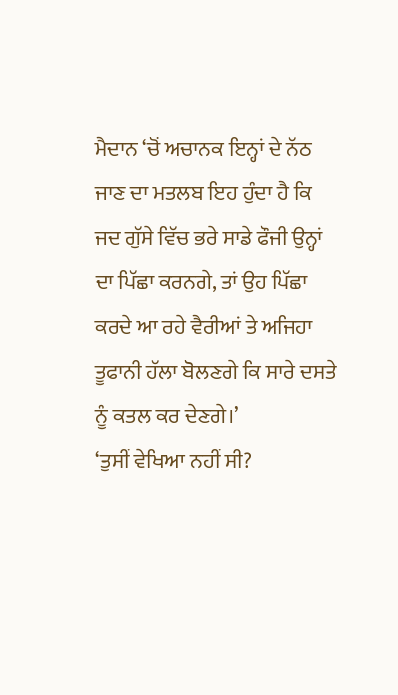ਮੈਦਾਨ ‘ਚੋਂ ਅਚਾਨਕ ਇਨ੍ਹਾਂ ਦੇ ਨੱਠ ਜਾਣ ਦਾ ਮਤਲਬ ਇਹ ਹੁੰਦਾ ਹੈ ਕਿ ਜਦ ਗੁੱਸੇ ਵਿੱਚ ਭਰੇ ਸਾਡੇ ਫੌਜੀ ਉਨ੍ਹਾਂ ਦਾ ਪਿੱਛਾ ਕਰਨਗੇ, ਤਾਂ ਉਹ ਪਿੱਛਾ ਕਰਦੇ ਆ ਰਹੇ ਵੈਰੀਆਂ ਤੇ ਅਜਿਹਾ ਤੂਫਾਨੀ ਹੱਲਾ ਬੋਲਣਗੇ ਕਿ ਸਾਰੇ ਦਸਤੇ ਨੂੰ ਕਤਲ ਕਰ ਦੇਣਗੇ।’
‘ਤੁਸੀਂ ਵੇਖਿਆ ਨਹੀਂ ਸੀ?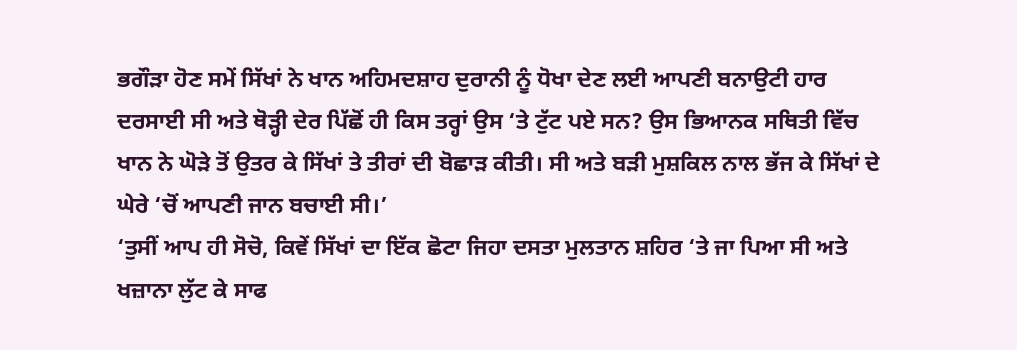ਭਗੌੜਾ ਹੋਣ ਸਮੇਂ ਸਿੱਖਾਂ ਨੇ ਖਾਨ ਅਹਿਮਦਸ਼ਾਹ ਦੁਰਾਨੀ ਨੂੰ ਧੋਖਾ ਦੇਣ ਲਈ ਆਪਣੀ ਬਨਾਉਟੀ ਹਾਰ ਦਰਸਾਈ ਸੀ ਅਤੇ ਥੋੜ੍ਹੀ ਦੇਰ ਪਿੱਛੋਂ ਹੀ ਕਿਸ ਤਰ੍ਹਾਂ ਉਸ ‘ਤੇ ਟੁੱਟ ਪਏ ਸਨ? ਉਸ ਭਿਆਨਕ ਸਥਿਤੀ ਵਿੱਚ ਖਾਨ ਨੇ ਘੋੜੇ ਤੋਂ ਉਤਰ ਕੇ ਸਿੱਖਾਂ ਤੇ ਤੀਰਾਂ ਦੀ ਬੋਛਾੜ ਕੀਤੀ। ਸੀ ਅਤੇ ਬੜੀ ਮੁਸ਼ਕਿਲ ਨਾਲ ਭੱਜ ਕੇ ਸਿੱਖਾਂ ਦੇ ਘੇਰੇ ‘ਚੋਂ ਆਪਣੀ ਜਾਨ ਬਚਾਈ ਸੀ।’
‘ਤੁਸੀਂ ਆਪ ਹੀ ਸੋਚੋ, ਕਿਵੇਂ ਸਿੱਖਾਂ ਦਾ ਇੱਕ ਛੋਟਾ ਜਿਹਾ ਦਸਤਾ ਮੁਲਤਾਨ ਸ਼ਹਿਰ ‘ਤੇ ਜਾ ਪਿਆ ਸੀ ਅਤੇ ਖਜ਼ਾਨਾ ਲੁੱਟ ਕੇ ਸਾਫ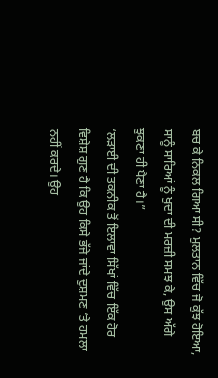ਬਚ ਕੇ ਨਿਕਲ ਗਿਆ ਸੀ? ਮੁਲਤਾਨ ਵਿੱਚ ਜੋ ਕੁੱਝ ਹੋਇਆ, ਸਾਨੂੰ ਸਾਰਿਆਂ ਨੂੰ ਖੁਦਾ ਦੀ ਮਰਜ਼ੀ ਸਮਝ ਕੇ, ਉਸ ਅੱਗੇ ਝੁਕਣਾ ਹੀ ਪੈਣਾ ਹੈ।”
‘ਲੜਾਈ ਦੀ ਤਕਨੀਕ ਤੋਂ ਇਲਾਵਾ ਸਿੱਖਾਂ ਵਿੱਚ ਇੱਕ ਹੋਰ ਵਿਸ਼ੇਸ਼ ਗੁਣ ਹੈ ਕਿ ਉਹ ਕਿਸੇ ਭੱਜੇ ਜਾਂਦੇ ਦੁਸ਼ਮਣ ‘ਤੇ ਹਮਲਾ ਨਹੀਂ ਕਰਦੇ। ਉਹ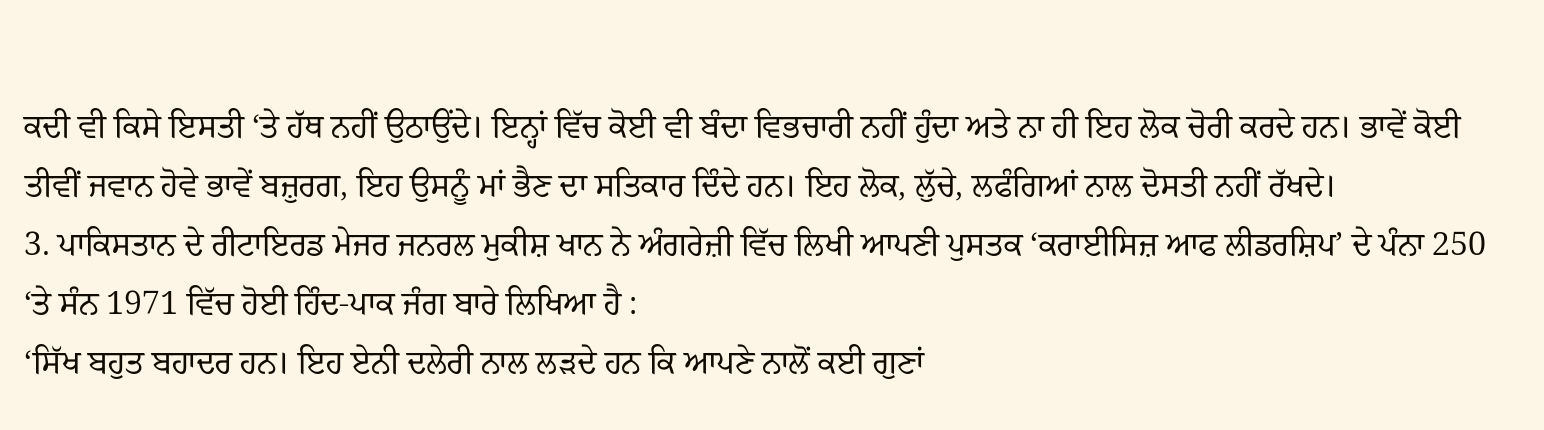ਕਦੀ ਵੀ ਕਿਸੇ ਇਸਤੀ ‘ਤੇ ਹੱਥ ਨਹੀਂ ਉਠਾਉਂਦੇ। ਇਨ੍ਹਾਂ ਵਿੱਚ ਕੋਈ ਵੀ ਬੰਦਾ ਵਿਭਚਾਰੀ ਨਹੀਂ ਹੁੰਦਾ ਅਤੇ ਨਾ ਹੀ ਇਹ ਲੋਕ ਚੋਰੀ ਕਰਦੇ ਹਨ। ਭਾਵੇਂ ਕੋਈ ਤੀਵੀਂ ਜਵਾਨ ਹੋਵੇ ਭਾਵੇਂ ਬਜ਼ੁਰਗ, ਇਹ ਉਸਨੂੰ ਮਾਂ ਭੈਣ ਦਾ ਸਤਿਕਾਰ ਦਿੰਦੇ ਹਨ। ਇਹ ਲੋਕ, ਲੁੱਚੇ, ਲਫੰਗਿਆਂ ਨਾਲ ਦੋਸਤੀ ਨਹੀਂ ਰੱਖਦੇ।
3. ਪਾਕਿਸਤਾਨ ਦੇ ਰੀਟਾਇਰਡ ਮੇਜਰ ਜਨਰਲ ਮੁਕੀਸ਼ ਖਾਨ ਨੇ ਅੰਗਰੇਜ਼ੀ ਵਿੱਚ ਲਿਖੀ ਆਪਣੀ ਪੁਸਤਕ ‘ਕਰਾਈਸਿਜ਼ ਆਫ ਲੀਡਰਸ਼ਿਪ’ ਦੇ ਪੰਨਾ 250 ‘ਤੇ ਸੰਨ 1971 ਵਿੱਚ ਹੋਈ ਹਿੰਦ-ਪਾਕ ਜੰਗ ਬਾਰੇ ਲਿਖਿਆ ਹੈ :
‘ਸਿੱਖ ਬਹੁਤ ਬਹਾਦਰ ਹਨ। ਇਹ ਏਨੀ ਦਲੇਰੀ ਨਾਲ ਲੜਦੇ ਹਨ ਕਿ ਆਪਣੇ ਨਾਲੋਂ ਕਈ ਗੁਣਾਂ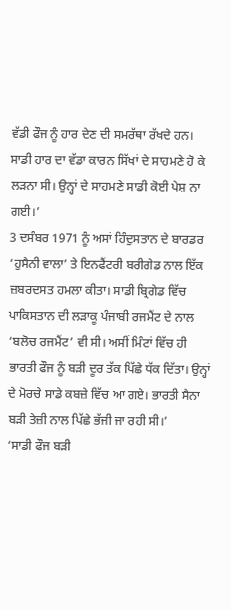ਵੱਡੀ ਫੌਜ ਨੂੰ ਹਾਰ ਦੇਣ ਦੀ ਸਮਰੱਥਾ ਰੱਖਦੇ ਹਨ। ਸਾਡੀ ਹਾਰ ਦਾ ਵੱਡਾ ਕਾਰਨ ਸਿੱਖਾਂ ਦੇ ਸਾਹਮਣੇ ਹੋ ਕੇ ਲੜਨਾ ਸੀ। ਉਨ੍ਹਾਂ ਦੇ ਸਾਹਮਣੇ ਸਾਡੀ ਕੋਈ ਪੇਸ਼ ਨਾ ਗਈ।’
3 ਦਸੰਬਰ 1971 ਨੂੰ ਅਸਾਂ ਹਿੰਦੁਸਤਾਨ ਦੇ ਬਾਰਡਰ ‘ਹੁਸੈਨੀ ਵਾਲਾ’ ਤੇ ਇਨਫੈਂਟਰੀ ਬਰੀਗੇਡ ਨਾਲ ਇੱਕ ਜ਼ਬਰਦਸਤ ਹਮਲਾ ਕੀਤਾ। ਸਾਡੀ ਬ੍ਰਿਗੇਡ ਵਿੱਚ ਪਾਕਿਸਤਾਨ ਦੀ ਲੜਾਕੂ ਪੰਜਾਬੀ ਰਜਮੈਂਟ ਦੇ ਨਾਲ ‘ਬਲੋਚ ਰਜਮੈਂਟ’ ਵੀ ਸੀ। ਅਸੀਂ ਮਿੰਟਾਂ ਵਿੱਚ ਹੀ ਭਾਰਤੀ ਫੌਜ ਨੂੰ ਬੜੀ ਦੂਰ ਤੱਕ ਪਿੱਛੇ ਧੱਕ ਦਿੱਤਾ। ਉਨ੍ਹਾਂ ਦੇ ਮੋਰਚੇ ਸਾਡੇ ਕਬਜ਼ੇ ਵਿੱਚ ਆ ਗਏ। ਭਾਰਤੀ ਸੈਨਾ ਬੜੀ ਤੇਜ਼ੀ ਨਾਲ ਪਿੱਛੇ ਭੱਜੀ ਜਾ ਰਹੀ ਸੀ।’
‘ਸਾਡੀ ਫੌਜ ਬੜੀ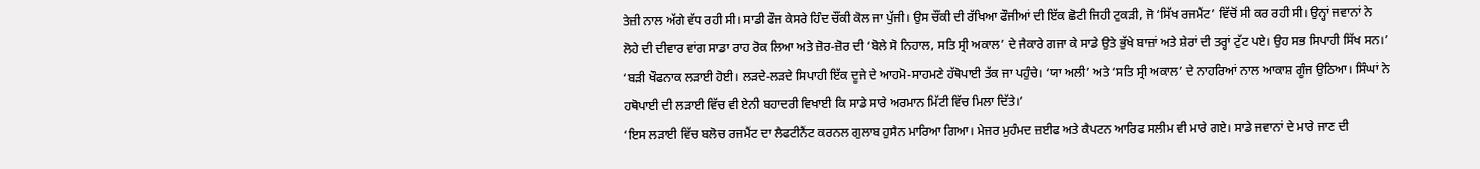ਤੇਜ਼ੀ ਨਾਲ ਅੱਗੇ ਵੱਧ ਰਹੀ ਸੀ। ਸਾਡੀ ਫੌਜ ਕੇਸਰੇ ਹਿੰਦ ਚੌਂਕੀ ਕੋਲ ਜਾ ਪੁੱਜੀ। ਉਸ ਚੌਂਕੀ ਦੀ ਰੱਖਿਆ ਫੌਜੀਆਂ ਦੀ ਇੱਕ ਛੋਟੀ ਜਿਹੀ ਟੁਕੜੀ, ਜੋ ‘ਸਿੱਖ ਰਜਮੈਂਟ’ ਵਿੱਚੋਂ ਸੀ ਕਰ ਰਹੀ ਸੀ। ਉਨ੍ਹਾਂ ਜਵਾਨਾਂ ਨੇ ਲੋਹੇ ਦੀ ਦੀਵਾਰ ਵਾਂਗ ਸਾਡਾ ਰਾਹ ਰੋਕ ਲਿਆ ਅਤੇ ਜ਼ੋਰ-ਜ਼ੋਰ ਦੀ ‘ਬੋਲੇ ਸੋ ਨਿਹਾਲ, ਸਤਿ ਸ੍ਰੀ ਅਕਾਲ’ ਦੇ ਜੈਕਾਰੇ ਗਜਾ ਕੇ ਸਾਡੇ ਉਤੇ ਭੁੱਖੇ ਬਾਜ਼ਾਂ ਅਤੇ ਸ਼ੇਰਾਂ ਦੀ ਤਰ੍ਹਾਂ ਟੁੱਟ ਪਏ। ਉਹ ਸਭ ਸਿਪਾਹੀ ਸਿੱਖ ਸਨ।’
‘ਬੜੀ ਖੌਫਨਾਕ ਲੜਾਈ ਹੋਈ। ਲੜਦੇ-ਲੜਦੇ ਸਿਪਾਹੀ ਇੱਕ ਦੂਜੇ ਦੇ ਆਹਮੋ-ਸਾਹਮਣੇ ਹੱਥੋਪਾਈ ਤੱਕ ਜਾ ਪਹੁੰਚੇ। ‘ਯਾ ਅਲੀ’ ਅਤੇ ‘ਸਤਿ ਸ੍ਰੀ ਅਕਾਲ’ ਦੇ ਨਾਹਰਿਆਂ ਨਾਲ ਆਕਾਸ਼ ਗੂੰਜ ਉਠਿਆ। ਸਿੰਘਾਂ ਨੇ ਹਥੋਪਾਈ ਦੀ ਲੜਾਈ ਵਿੱਚ ਵੀ ਏਨੀ ਬਹਾਦਰੀ ਵਿਖਾਈ ਕਿ ਸਾਡੇ ਸਾਰੇ ਅਰਮਾਨ ਮਿੱਟੀ ਵਿੱਚ ਮਿਲਾ ਦਿੱਤੇ।’
‘ਇਸ ਲੜਾਈ ਵਿੱਚ ਬਲੋਚ ਰਜਮੈਂਟ ਦਾ ਲੈਫਟੀਨੈਂਟ ਕਰਨਲ ਗੁਲਾਬ ਹੁਸੈਨ ਮਾਰਿਆ ਗਿਆ। ਮੇਜਰ ਮੁਹੰਮਦ ਜ਼ਈਫ ਅਤੇ ਕੈਪਟਨ ਆਰਿਫ ਸਲੀਮ ਵੀ ਮਾਰੇ ਗਏ। ਸਾਡੇ ਜਵਾਨਾਂ ਦੇ ਮਾਰੇ ਜਾਣ ਦੀ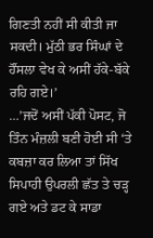ਗਿਣਤੀ ਨਹੀਂ ਸੀ ਕੀਤੀ ਜਾ ਸਕਦੀ। ਮੁੱਠੀ ਭਰ ਸਿੰਘਾਂ ਦੇ ਹੌਂਸਲਾ ਵੇਖ ਕੇ ਅਸੀਂ ਹੱਕੇ-ਬੱਕੇ ਰਹਿ ਗਏ।’
…’ਜਦੋਂ ਅਸੀਂ ਪੱਕੀ ਪੋਸਟ, ਜੋ ਤਿੰਨ ਮੰਜ਼ਲੀ ਬਣੀ ਹੋਈ ਸੀ ‘ਤੇ ਕਬਜ਼ਾ ਕਰ ਲਿਆ ਤਾਂ ਸਿੱਖ ਸਿਪਾਹੀ ਉਪਰਲੀ ਛੱਤ ਤੇ ਚੜ੍ਹ ਗਏ ਅਤੇ ਡਟ ਕੇ ਸਾਡਾ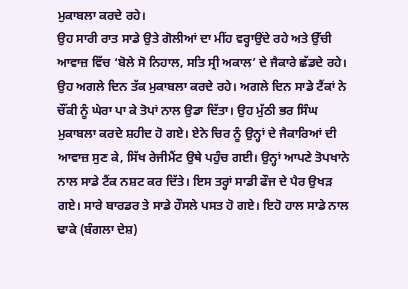ਮੁਕਾਬਲਾ ਕਰਦੇ ਰਹੇ।
ਉਹ ਸਾਰੀ ਰਾਤ ਸਾਡੇ ਉਤੇ ਗੋਲੀਆਂ ਦਾ ਮੀਂਹ ਵਰ੍ਹਾਉਂਦੇ ਰਹੇ ਅਤੇ ਉੱਚੀ ਆਵਾਜ਼ ਵਿੱਚ ‘ਬੋਲੇ ਸੋ ਨਿਹਾਲ, ਸਤਿ ਸ੍ਰੀ ਅਕਾਲ’ ਦੇ ਜੈਕਾਰੇ ਛੱਡਦੇ ਰਹੇ। ਉਹ ਅਗਲੇ ਦਿਨ ਤੱਕ ਮੁਕਾਬਲਾ ਕਰਦੇ ਰਹੇ। ਅਗਲੇ ਦਿਨ ਸਾਡੇ ਟੈਂਕਾਂ ਨੇ ਚੌਂਕੀ ਨੂੰ ਘੇਰਾ ਪਾ ਕੇ ਤੋਪਾਂ ਨਾਲ ਉਡਾ ਦਿੱਤਾ। ਉਹ ਮੁੱਠੀ ਭਰ ਸਿੰਘ ਮੁਕਾਬਲਾ ਕਰਦੇ ਸ਼ਹੀਦ ਹੋ ਗਏ। ਏਨੇ ਚਿਰ ਨੂੰ ਉਨ੍ਹਾਂ ਦੇ ਜੈਕਾਰਿਆਂ ਦੀ ਆਵਾਜ਼ ਸੁਣ ਕੇ, ਸਿੱਖ ਰੇਜੀਮੈਂਟ ਉਥੇ ਪਹੁੰਚ ਗਈ। ਉਨ੍ਹਾਂ ਆਪਣੇ ਤੋਪਖਾਨੇ ਨਾਲ ਸਾਡੇ ਟੈਂਕ ਨਸ਼ਟ ਕਰ ਦਿੱਤੇ। ਇਸ ਤਰ੍ਹਾਂ ਸਾਡੀ ਫੌਜ ਦੇ ਪੈਰ ਉਖੜ ਗਏ। ਸਾਰੇ ਬਾਰਡਰ ਤੇ ਸਾਡੇ ਹੌਸਲੇ ਪਸਤ ਹੋ ਗਏ। ਇਹੋ ਹਾਲ ਸਾਡੇ ਨਾਲ ਢਾਕੇ (ਬੰਗਲਾ ਦੇਸ਼)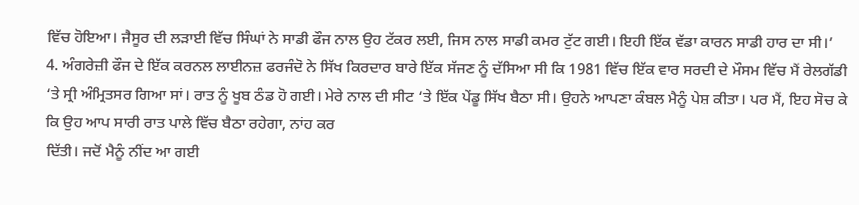ਵਿੱਚ ਹੋਇਆ। ਜੈਸੂਰ ਦੀ ਲੜਾਈ ਵਿੱਚ ਸਿੰਘਾਂ ਨੇ ਸਾਡੀ ਫੌਜ ਨਾਲ ਉਹ ਟੱਕਰ ਲਈ, ਜਿਸ ਨਾਲ ਸਾਡੀ ਕਮਰ ਟੁੱਟ ਗਈ। ਇਹੀ ਇੱਕ ਵੱਡਾ ਕਾਰਨ ਸਾਡੀ ਹਾਰ ਦਾ ਸੀ।’
4. ਅੰਗਰੇਜ਼ੀ ਫੌਜ ਦੇ ਇੱਕ ਕਰਨਲ ਲਾਈਨਜ਼ ਫਰਜੰਦੋ ਨੇ ਸਿੱਖ ਕਿਰਦਾਰ ਬਾਰੇ ਇੱਕ ਸੱਜਣ ਨੂੰ ਦੱਸਿਆ ਸੀ ਕਿ 1981 ਵਿੱਚ ਇੱਕ ਵਾਰ ਸਰਦੀ ਦੇ ਮੌਸਮ ਵਿੱਚ ਮੈਂ ਰੇਲਗੱਡੀ ‘ਤੇ ਸ੍ਰੀ ਅੰਮ੍ਰਿਤਸਰ ਗਿਆ ਸਾਂ। ਰਾਤ ਨੂੰ ਖੂਬ ਠੰਡ ਹੋ ਗਈ। ਮੇਰੇ ਨਾਲ ਦੀ ਸੀਟ ‘ਤੇ ਇੱਕ ਪੇਂਡੂ ਸਿੱਖ ਬੈਠਾ ਸੀ। ਉਹਨੇ ਆਪਣਾ ਕੰਬਲ ਮੈਨੂੰ ਪੇਸ਼ ਕੀਤਾ। ਪਰ ਮੈਂ, ਇਹ ਸੋਚ ਕੇ ਕਿ ਉਹ ਆਪ ਸਾਰੀ ਰਾਤ ਪਾਲੇ ਵਿੱਚ ਬੈਠਾ ਰਹੇਗਾ, ਨਾਂਹ ਕਰ
ਦਿੱਤੀ। ਜਦੋਂ ਮੈਨੂੰ ਨੀਂਦ ਆ ਗਈ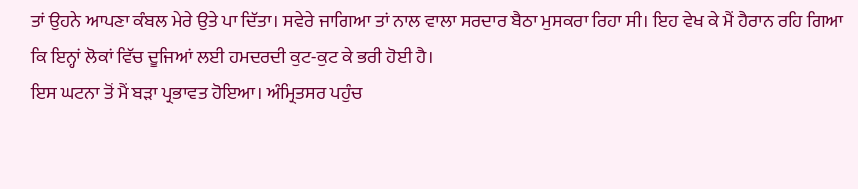ਤਾਂ ਉਹਨੇ ਆਪਣਾ ਕੰਬਲ ਮੇਰੇ ਉਤੇ ਪਾ ਦਿੱਤਾ। ਸਵੇਰੇ ਜਾਗਿਆ ਤਾਂ ਨਾਲ ਵਾਲਾ ਸਰਦਾਰ ਬੈਠਾ ਮੁਸਕਰਾ ਰਿਹਾ ਸੀ। ਇਹ ਵੇਖ ਕੇ ਮੈਂ ਹੈਰਾਨ ਰਹਿ ਗਿਆ ਕਿ ਇਨ੍ਹਾਂ ਲੋਕਾਂ ਵਿੱਚ ਦੂਜਿਆਂ ਲਈ ਹਮਦਰਦੀ ਕੁਟ-ਕੁਟ ਕੇ ਭਰੀ ਹੋਈ ਹੈ।
ਇਸ ਘਟਨਾ ਤੋਂ ਮੈਂ ਬੜਾ ਪ੍ਰਭਾਵਤ ਹੋਇਆ। ਅੰਮ੍ਰਿਤਸਰ ਪਹੁੰਚ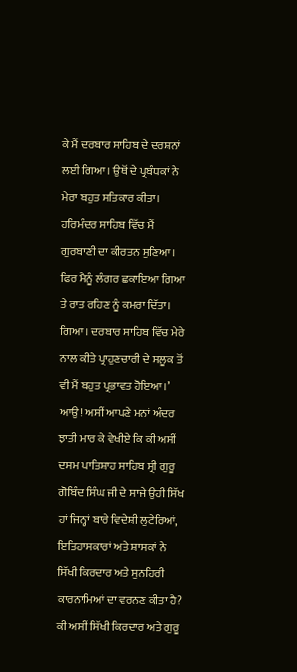ਕੇ ਮੈਂ ਦਰਬਾਰ ਸਾਹਿਬ ਦੇ ਦਰਸ਼ਨਾਂ ਲਈ ਗਿਆ। ਉਥੋਂ ਦੇ ਪ੍ਰਬੰਧਕਾਂ ਨੇ ਮੇਰਾ ਬਹੁਤ ਸਤਿਕਾਰ ਕੀਤਾ। ਹਰਿਮੰਦਰ ਸਾਹਿਬ ਵਿੱਚ ਮੈਂ ਗੁਰਬਾਣੀ ਦਾ ਕੀਰਤਨ ਸੁਣਿਆ। ਫਿਰ ਮੈਨੂੰ ਲੰਗਰ ਛਕਾਇਆ ਗਿਆ ਤੇ ਰਾਤ ਰਹਿਣ ਨੂੰ ਕਮਰਾ ਦਿੱਤਾ। ਗਿਆ। ਦਰਬਾਰ ਸਾਹਿਬ ਵਿੱਚ ਮੇਰੇ ਨਾਲ ਕੀਤੇ ਪ੍ਰਾਹੁਣਚਾਰੀ ਦੇ ਸਲੂਕ ਤੋਂ ਵੀ ਮੈਂ ਬਹੁਤ ਪ੍ਰਭਾਵਤ ਹੋਇਆ।’
ਆਉ! ਅਸੀਂ ਆਪਣੇ ਮਨਾਂ ਅੰਦਰ ਝਾਤੀ ਮਾਰ ਕੇ ਵੇਖੀਏ ਕਿ ਕੀ ਅਸੀਂ ਦਸਮ ਪਾਤਿਸ਼ਾਹ ਸਾਹਿਬ ਸ੍ਰੀ ਗੁਰੂ ਗੋਬਿੰਦ ਸਿੰਘ ਜੀ ਦੇ ਸਾਜੇ ਉਹੀ ਸਿੱਖ ਹਾਂ ਜਿਨ੍ਹਾਂ ਬਾਰੇ ਵਿਦੇਸ਼ੀ ਲੁਟੇਰਿਆਂ, ਇਤਿਹਾਸਕਾਰਾਂ ਅਤੇ ਸ਼ਾਸਕਾਂ ਨੇ ਸਿੱਖੀ ਕਿਰਦਾਰ ਅਤੇ ਸੁਨਹਿਰੀ ਕਾਰਨਾਮਿਆਂ ਦਾ ਵਰਨਣ ਕੀਤਾ ਹੈ? ਕੀ ਅਸੀਂ ਸਿੱਖੀ ਕਿਰਦਾਰ ਅਤੇ ਗੁਰੂ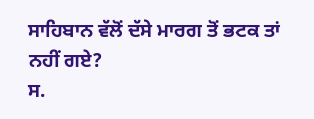ਸਾਹਿਬਾਨ ਵੱਲੋਂ ਦੱਸੇ ਮਾਰਗ ਤੋਂ ਭਟਕ ਤਾਂ ਨਹੀਂ ਗਏ?
ਸ.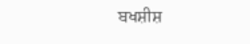ਬਖਸ਼ੀਸ਼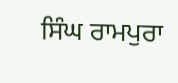ਸਿੰਘ ਰਾਮਪੁਰਾ